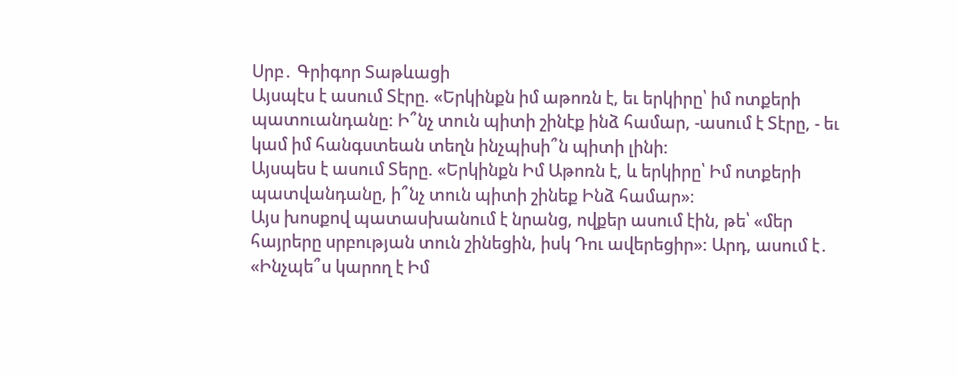Սրբ․ Գրիգոր Տաթևացի
Այսպէս է ասում Տէրը. «Երկինքն իմ աթոռն է, եւ երկիրը՝ իմ ոտքերի պատուանդանը: Ի՞նչ տուն պիտի շինէք ինձ համար, -ասում է Տէրը, - եւ կամ իմ հանգստեան տեղն ինչպիսի՞ն պիտի լինի:
Այսպես է ասում Տերը. «Երկինքն Իմ Աթոռն է, և երկիրը՝ Իմ ոտքերի պատվանդանը, ի՞նչ տուն պիտի շինեք Ինձ համար»։
Այս խոսքով պատասխանում է նրանց, ովքեր ասում էին, թե՝ «մեր հայրերը սրբության տուն շինեցին, իսկ Դու ավերեցիր»: Արդ, ասում է․ «Ինչպե՞ս կարող է Իմ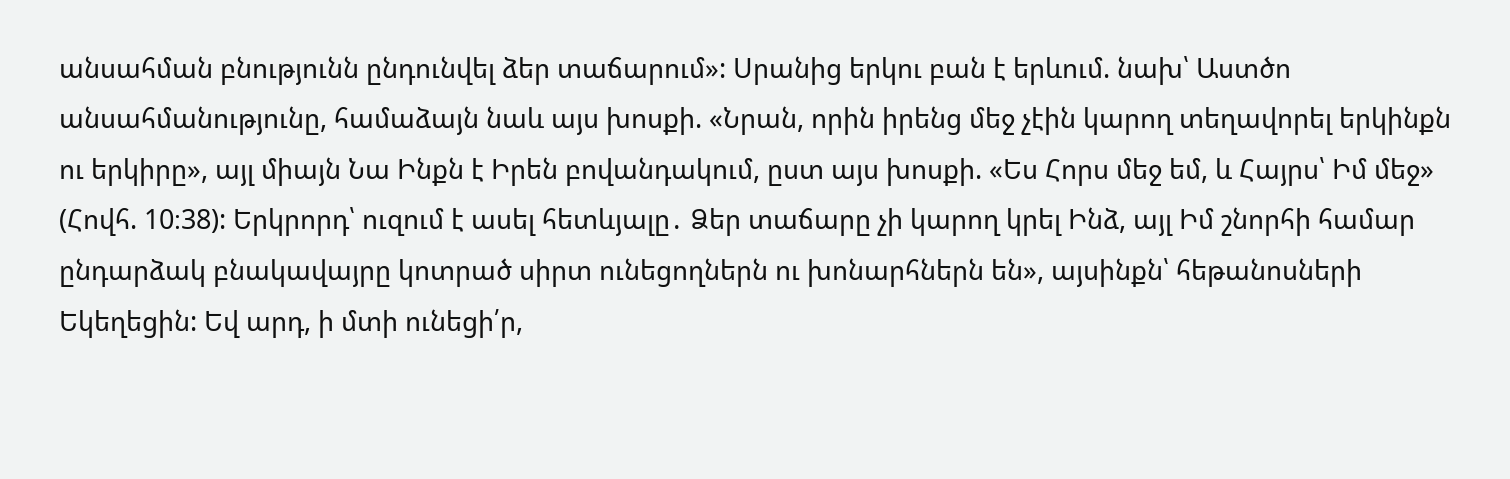անսահման բնությունն ընդունվել ձեր տաճարում»: Սրանից երկու բան է երևում. նախ՝ Աստծո անսահմանությունը, համաձայն նաև այս խոսքի. «Նրան, որին իրենց մեջ չէին կարող տեղավորել երկինքն ու երկիրը», այլ միայն Նա Ինքն է Իրեն բովանդակում, ըստ այս խոսքի. «Ես Հորս մեջ եմ, և Հայրս՝ Իմ մեջ» (Հովհ. 10։38): Երկրորդ՝ ուզում է ասել հետևյալը․ Ձեր տաճարը չի կարող կրել Ինձ, այլ Իմ շնորհի համար ընդարձակ բնակավայրը կոտրած սիրտ ունեցողներն ու խոնարհներն են», այսինքն՝ հեթանոսների Եկեղեցին: Եվ արդ, ի մտի ունեցի՛ր,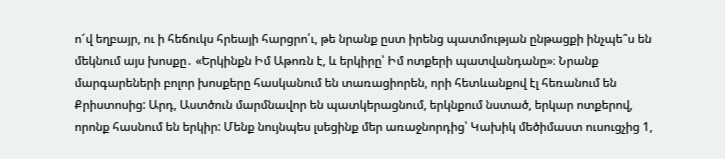ո՜վ եղբայր, ու ի հեճուկս հրեայի հարցրո՛ւ, թե նրանք ըստ իրենց պատմության ընթացքի ինչպե՞ս են մեկնում այս խոսքը․ «Երկինքն Իմ Աթոռն է, և երկիրը՝ Իմ ոտքերի պատվանդանը»։ Նրանք մարգարեների բոլոր խոսքերը հասկանում են տառացիորեն, որի հետևանքով էլ հեռանում են Քրիստոսից: Արդ, Աստծուն մարմնավոր են պատկերացնում, երկնքում նստած, երկար ոտքերով, որոնք հասնում են երկիր: Մենք նույնպես լսեցինք մեր առաջնորդից՝ Կախիկ մեծիմաստ ուսուցչից 1,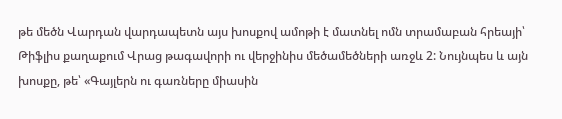թե մեծն Վարդան վարդապետն այս խոսքով ամոթի է մատնել ոմն տրամաբան հրեայի՝ Թիֆլիս քաղաքում Վրաց թագավորի ու վերջինիս մեծամեծների առջև 2: Նույնպես և այն խոսքը, թե՝ «Գայլերն ու գառները միասին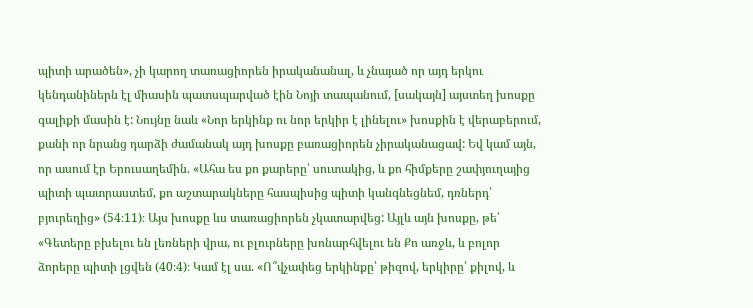պիտի արածեն», չի կարող տառացիորեն իրականանալ, և չնայած որ այդ երկու կենդանիներն էլ միասին պատսպարված էին Նոյի տապանում, [սակայն] այստեղ խոսքը գալիքի մասին է: Նույնը նաև «Նոր երկինք ու նոր երկիր է լինելու» խոսքին է վերաբերում, քանի որ նրանց դարձի ժամանակ այդ խոսքը բառացիորեն չիրականացավ: Եվ կամ այն, որ ասում էր Երուսաղեմին. «Ահա ես քո քարերը՝ սուտակից, և քո հիմքերը շափյուղայից պիտի պատրաստեմ, քո աշտարակները հասպիսից պիտի կանգնեցնեմ, դռներդ՝ բյուրեղից» (54։11)։ Այս խոսքը ևս տառացիորեն չկատարվեց: Այլև այն խոսքը, թե՝ «Գետերը բխելու են լեռների վրա, ու բլուրները խոնարհվելու են Քո առջև, և բոլոր ձորերը պիտի լցվեն (40։4)։ Կամ էլ սա. «Ո՞վչափեց երկինքը՝ թիզով, երկիրը՝ քիլով, և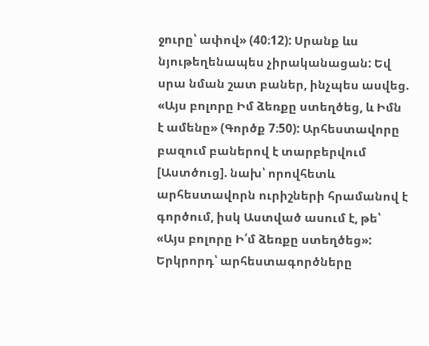ջուրը՝ ափով» (40։12): Սրանք ևս նյութեղենապես չիրականացան: Եվ սրա նման շատ բաներ, ինչպես ասվեց. «Այս բոլորը Իմ ձեռքը ստեղծեց, և Իմն է ամենը» (Գործք 7։50): Արհեստավորը բազում բաներով է տարբերվում [Աստծուց]. նախ՝ որովհետև արհեստավորն ուրիշների հրամանով է գործում, իսկ Աստված ասում է, թե՝ «Այս բոլորը Ի՛մ ձեռքը ստեղծեց»:
Երկրորդ՝ արհեստագործները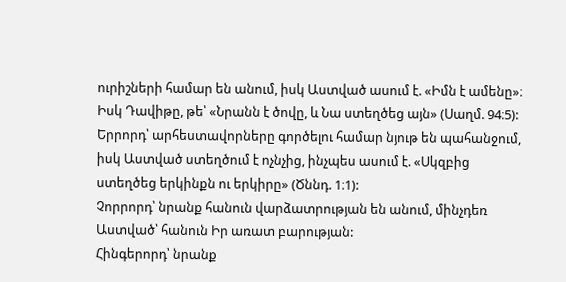ուրիշների համար են անում, իսկ Աստված ասում է. «Իմն է ամենը»։ Իսկ Դավիթը, թե՝ «Նրանն է ծովը, և Նա ստեղծեց այն» (Սաղմ. 94։5):
Երրորդ՝ արհեստավորները գործելու համար նյութ են պահանջում, իսկ Աստված ստեղծում է ոչնչից, ինչպես ասում է. «Սկզբից ստեղծեց երկինքն ու երկիրը» (Ծննդ. 1։1):
Չորրորդ՝ նրանք հանուն վարձատրության են անում, մինչդեռ Աստված՝ հանուն Իր առատ բարության:
Հինգերորդ՝ նրանք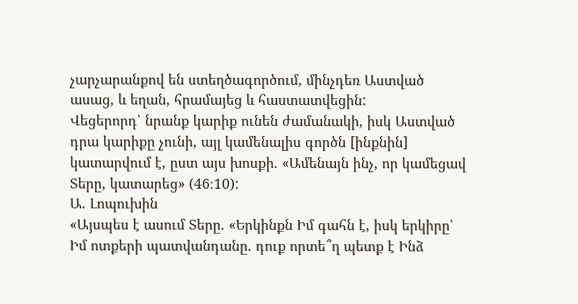չարչարանքով են ստեղծագործում, մինչդեռ Աստված ասաց, և եղան, հրամայեց և հաստատվեցին:
Վեցերորդ՝ նրանք կարիք ունեն ժամանակի, իսկ Աստված դրա կարիքը չունի, այլ կամենալիս գործն [ինքնին] կատարվում է, ըստ այս խոսքի. «Ամենայն ինչ, որ կամեցավ Տերը, կատարեց» (46։10):
Ա. Լոպուխին
«Այսպես է ասում Տերը. «Երկինքն Իմ գահն է, իսկ երկիրը՝ Իմ ոտքերի պատվանդանը. դուք որտե՞ղ պետք է Ինձ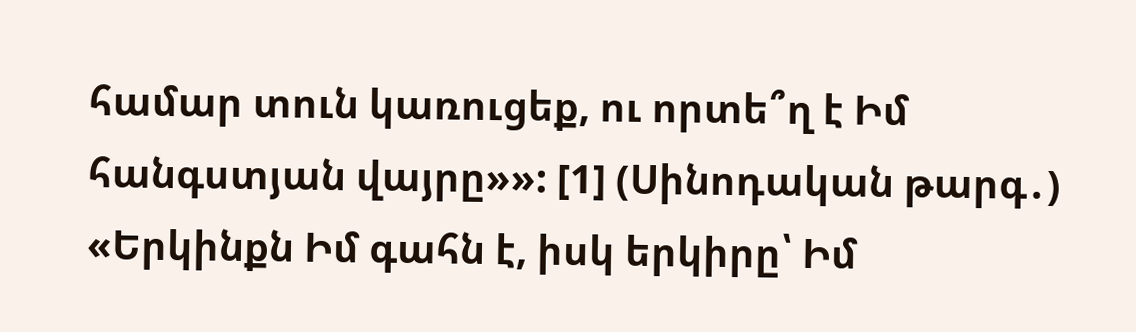համար տուն կառուցեք, ու որտե՞ղ է Իմ հանգստյան վայրը»»: [1] (Սինոդական թարգ․)
«Երկինքն Իմ գահն է, իսկ երկիրը՝ Իմ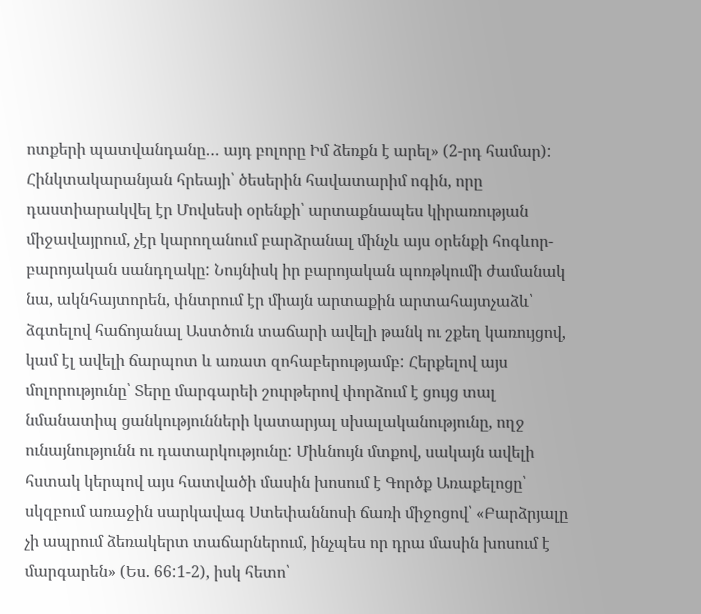ոտքերի պատվանդանը… այդ բոլորը Իմ ձեռքն է արել» (2-րդ համար): Հինկտակարանյան հրեայի՝ ծեսերին հավատարիմ ոգին, որը դաստիարակվել էր Մովսեսի օրենքի՝ արտաքնապես կիրառության միջավայրում, չէր կարողանում բարձրանալ մինչև այս օրենքի հոգևոր-բարոյական սանդղակը: Նույնիսկ իր բարոյական պոռթկումի ժամանակ նա, ակնհայտորեն, փնտրում էր միայն արտաքին արտահայտչաձև՝ ձգտելով հաճոյանալ Աստծուն տաճարի ավելի թանկ ու շքեղ կառույցով, կամ էլ ավելի ճարպոտ և առատ զոհաբերությամբ: Հերքելով այս մոլորությունը՝ Տերը մարգարեի շուրթերով փորձում է ցույց տալ նմանատիպ ցանկությունների կատարյալ սխալականությունը, ողջ ունայնությունն ու դատարկությունը: Միևնույն մտքով, սակայն ավելի հստակ կերպով այս հատվածի մասին խոսում է Գործք Առաքելոցը՝ սկզբում առաջին սարկավագ Ստեփաննոսի ճառի միջոցով՝ «Բարձրյալը չի ապրում ձեռակերտ տաճարներում, ինչպես որ դրա մասին խոսում է մարգարեն» (Ես. 66:1-2), իսկ հետո՝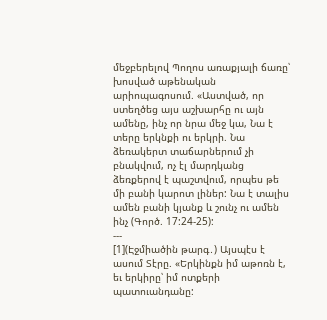մեջբերելով Պողոս առաքյալի ճառը՝ խոսված աթենական արիոպագոսում. «Աստված, որ ստեղծեց այս աշխարհը ու այն ամենը, ինչ որ նրա մեջ կա, Նա է տերը երկնքի ու երկրի. Նա ձեռակերտ տաճարներում չի բնակվում, ոչ էլ մարդկանց ձեռքերով է պաշտվում, որպես թե մի բանի կարոտ լիներ: Նա է տալիս ամեն բանի կյանք և շունչ ու ամեն ինչ (Գործ. 17:24-25):
---
[1](Էջմիածին թարգ․) Այսպէս է ասում Տէրը. «Երկինքն իմ աթոռն է, եւ երկիրը՝ իմ ոտքերի պատուանդանը: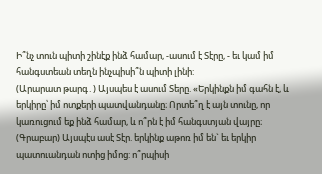Ի՞նչ տուն պիտի շինէք ինձ համար, -ասում է Տէրը, - եւ կամ իմ հանգստեան տեղն ինչպիսի՞ն պիտի լինի:
(Արարատ թարգ․) Այսպես է ասում Տերը. «Երկինքն իմ գահն է, և երկիրը՝ իմ ոտքերի պատվանդանը։ Որտե՞ղ է այն տունը, որ կառուցում եք ինձ համար, և ո՞րն է իմ հանգստյան վայրը։
(Գրաբար) Այսպէս ասէ Տէր. երկինք աթոռ իմ են` եւ երկիր պատուանդան ոտից իմոց: ո՞րպիսի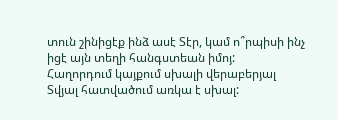տուն շինիցէք ինձ ասէ Տէր, կամ ո՞րպիսի ինչ իցէ այն տեղի հանգստեան իմոյ:
Հաղորդում կայքում սխալի վերաբերյալ
Տվյալ հատվածում առկա է սխալ: